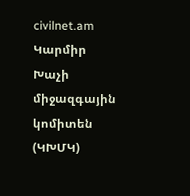civilnet.am Կարմիր Խաչի միջազգային կոմիտեն (ԿԽՄԿ)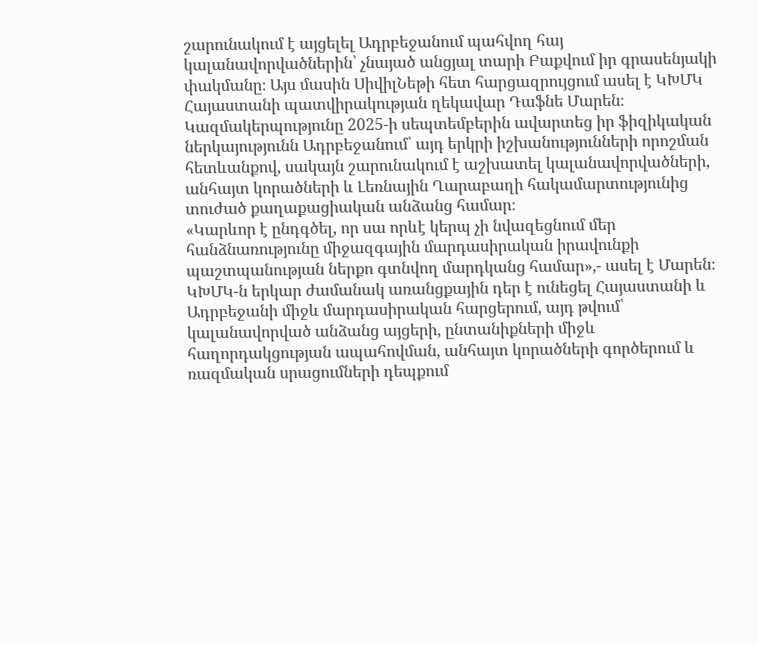շարունակում է այցելել Ադրբեջանում պահվող հայ կալանավորվածներին՝ չնայած անցյալ տարի Բաքվում իր գրասենյակի փակմանը։ Այս մասին ՍիվիլՆեթի հետ հարցազրույցում ասել է ԿԽՄԿ Հայաստանի պատվիրակության ղեկավար Դաֆնե Մարեն։
Կազմակերպությունը 2025-ի սեպտեմբերին ավարտեց իր ֆիզիկական ներկայությունն Ադրբեջանում՝ այդ երկրի իշխանությունների որոշման հետևանքով, սակայն շարունակում է աշխատել կալանավորվածների, անհայտ կորածների և Լեռնային Ղարաբաղի հակամարտությունից տուժած քաղաքացիական անձանց համար։
«Կարևոր է ընդգծել, որ սա որևէ կերպ չի նվազեցնում մեր հանձնառությունը միջազգային մարդասիրական իրավունքի պաշտպանության ներքո գտնվող մարդկանց համար»,- ասել է Մարեն։
ԿԽՄԿ-ն երկար ժամանակ առանցքային դեր է ունեցել Հայաստանի և Ադրբեջանի միջև մարդասիրական հարցերում, այդ թվում՝ կալանավորված անձանց այցերի, ընտանիքների միջև հաղորդակցության ապահովման, անհայտ կորածների գործերում և ռազմական սրացումների դեպքում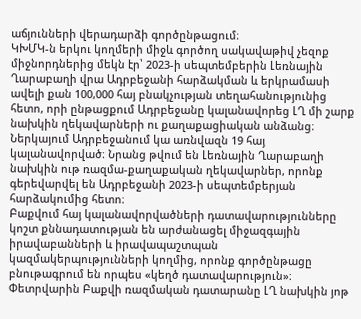աճյունների վերադարձի գործընթացում։
ԿԽՄԿ-ն երկու կողմերի միջև գործող սակավաթիվ չեզոք միջնորդներից մեկն էր՝ 2023-ի սեպտեմբերին Լեռնային Ղարաբաղի վրա Ադրբեջանի հարձակման և երկրամասի ավելի քան 100,000 հայ բնակչության տեղահանությունից հետո, որի ընթացքում Ադրբեջանը կալանավորեց ԼՂ մի շարք նախկին ղեկավարների ու քաղաքացիական անձանց։
Ներկայում Ադրբեջանում կա առնվազն 19 հայ կալանավորված։ Նրանց թվում են Լեռնային Ղարաբաղի նախկին ութ ռազմա-քաղաքական ղեկավարներ, որոնք գերեվարվել են Ադրբեջանի 2023-ի սեպտեմբերյան հարձակումից հետո։
Բաքվում հայ կալանավորվածների դատավարությունները կոշտ քննադատության են արժանացել միջազգային իրավաբանների և իրավապաշտպան կազմակերպությունների կողմից, որոնք գործընթացը բնութագրում են որպես «կեղծ դատավարություն»։
Փետրվարին Բաքվի ռազմական դատարանը ԼՂ նախկին յոթ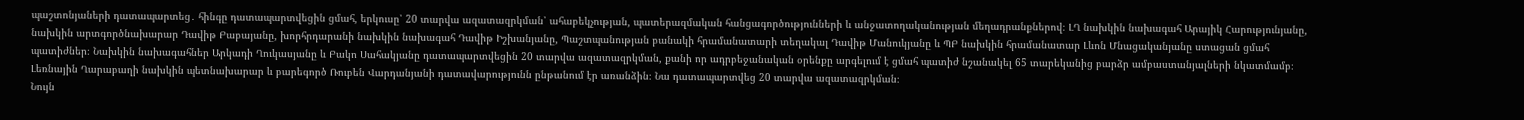պաշտոնյաների դատապարտեց․ հինգը դատապարտվեցին ցմահ, երկուսը՝ 20 տարվա ազատազրկման՝ ահաբեկչության, պատերազմական հանցագործությունների և անջատողականության մեղադրանքներով։ ԼՂ նախկին նախագահ Արայիկ Հարությունյանը, նախկին արտգործնախարար Դավիթ Բաբայանը, խորհրդարանի նախկին նախագահ Դավիթ Իշխանյանը, Պաշտպանության բանակի հրամանատարի տեղակալ Դավիթ Մանուկյանը և ՊԲ նախկին հրամանատար Լևոն Մնացականյանը ստացան ցմահ պատիժներ։ Նախկին նախագահներ Արկադի Ղուկասյանը և Բակո Սահակյանը դատապարտվեցին 20 տարվա ազատազրկման, քանի որ ադրբեջանական օրենքը արգելում է ցմահ պատիժ նշանակել 65 տարեկանից բարձր ամբաստանյալների նկատմամբ։
Լեռնային Ղարաբաղի նախկին պետնախարար և բարեգործ Ռուբեն Վարդանյանի դատավարությունն ընթանում էր առանձին։ Նա դատապարտվեց 20 տարվա ազատազրկման։
Նույն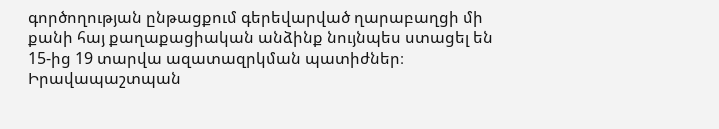գործողության ընթացքում գերեվարված ղարաբաղցի մի քանի հայ քաղաքացիական անձինք նույնպես ստացել են 15-ից 19 տարվա ազատազրկման պատիժներ։
Իրավապաշտպան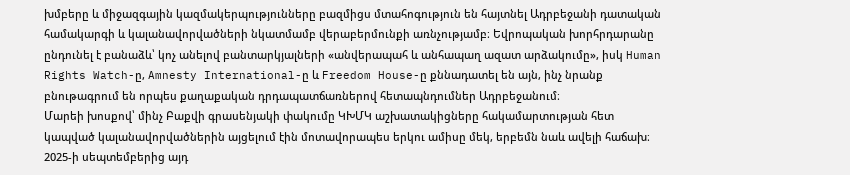խմբերը և միջազգային կազմակերպությունները բազմիցս մտահոգություն են հայտնել Ադրբեջանի դատական համակարգի և կալանավորվածների նկատմամբ վերաբերմունքի առնչությամբ։ Եվրոպական խորհրդարանը ընդունել է բանաձև՝ կոչ անելով բանտարկյալների «անվերապահ և անհապաղ ազատ արձակումը», իսկ Human Rights Watch-ը, Amnesty International-ը և Freedom House-ը քննադատել են այն, ինչ նրանք բնութագրում են որպես քաղաքական դրդապատճառներով հետապնդումներ Ադրբեջանում։
Մարեի խոսքով՝ մինչ Բաքվի գրասենյակի փակումը ԿԽՄԿ աշխատակիցները հակամարտության հետ կապված կալանավորվածներին այցելում էին մոտավորապես երկու ամիսը մեկ, երբեմն նաև ավելի հաճախ։
2025-ի սեպտեմբերից այդ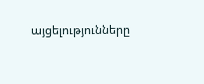այցելությունները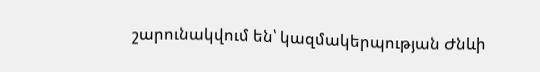շարունակվում են՝ կազմակերպության Ժնևի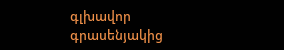գլխավոր գրասենյակից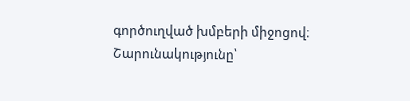գործուղված խմբերի միջոցով։
Շարունակությունը՝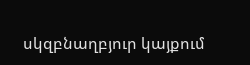սկզբնաղբյուր կայքում